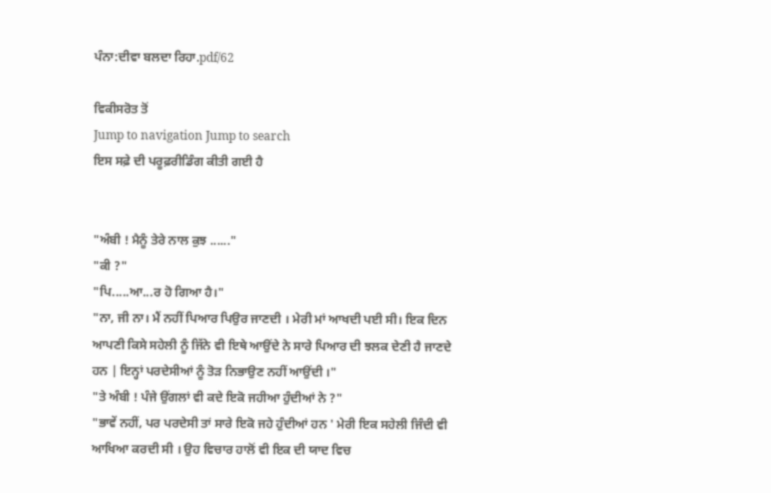ਪੰਨਾ:ਦੀਵਾ ਬਲਦਾ ਰਿਹਾ.pdf/62

ਵਿਕੀਸਰੋਤ ਤੋਂ
Jump to navigation Jump to search
ਇਸ ਸਫ਼ੇ ਦੀ ਪਰੂਫ਼ਰੀਡਿੰਗ ਕੀਤੀ ਗਈ ਹੈ


"ਅੰਬੀ ! ਮੈਨੂੰ ਤੇਰੇ ਨਾਲ ਕੁਝ ......"
"ਕੀ ?"
"ਪਿ.....ਆ...ਰ ਹੋ ਗਿਆ ਹੈ।"
"ਨਾ, ਜੀ ਨਾ। ਮੈਂ ਨਹੀਂ ਪਿਆਰ ਪਿਉਰ ਜਾਣਦੀ । ਮੇਰੀ ਮਾਂ ਆਖਦੀ ਪਈ ਸੀ। ਇਕ ਦਿਨ ਆਪਣੀ ਕਿਸੇ ਸਹੇਲੀ ਨੂੰ ਜਿੱਨੇ ਵੀ ਇਥੇ ਆਉਂਦੇ ਨੇ ਸਾਰੇ ਪਿਆਰ ਦੀ ਝਲਕ ਦੇਣੀ ਹੈ ਜਾਣਦੇ ਹਨ | ਇਨ੍ਹਾਂ ਪਰਦੇਸੀਆਂ ਨੂੰ ਤੋੜ ਨਿਭਾਉਣ ਨਹੀਂ ਆਉਂਦੀ ।"
"ਤੇ ਅੰਬੀ ! ਪੰਜੇ ਉਂਗਲਾਂ ਵੀ ਕਦੇ ਇਕੋ ਜਹੀਆ ਹੁੰਦੀਆਂ ਨੇ ?"
"ਭਾਵੇਂ ਨਹੀਂ, ਪਰ ਪਰਦੇਸੀ ਤਾਂ ਸਾਰੇ ਇਕੋ ਜਹੇ ਹੁੰਦੀਆਂ ਹਨ ' ਮੇਰੀ ਇਕ ਸਹੇਲੀ ਜਿੰਦੀ ਵੀ ਆਖਿਆ ਕਰਦੀ ਸੀ । ਉਹ ਵਿਚਾਰ ਹਾਲੋਂ ਵੀ ਇਕ ਦੀ ਯਾਦ ਵਿਚ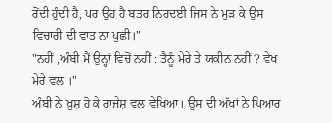ਰੋਂਦੀ ਹੁੰਦੀ ਹੈ, ਪਰ ਉਹ ਹੈ ਬਤਰ ਨਿਰਦਈ ਜਿਸ ਨੇ ਮੁੜ ਕੇ ਉਸ ਵਿਚਾਰੀ ਦੀ ਵਾਤ ਨਾ ਪੁਛੀ।"
"ਨਹੀਂ ,ਅੰਬੀ ਮੈਂ ਉਨ੍ਹਾਂ ਵਿਚੋਂ ਨਹੀਂ : ਤੈਨੂੰ ਮੇਰੇ ਤੇ ਯਕੀਨ ਨਹੀਂ ? ਵੇਖ ਮੇਰੇ ਵਲ ।"
ਅੰਬੀ ਨੇ ਖ਼ੁਸ਼ ਹੋ ਕੇ ਰਾਜੇਸ਼ ਵਲ ਵੇਖਿਆ। ਉਸ ਦੀ ਅੱਖਾਂ ਨੇ ਪਿਆਰ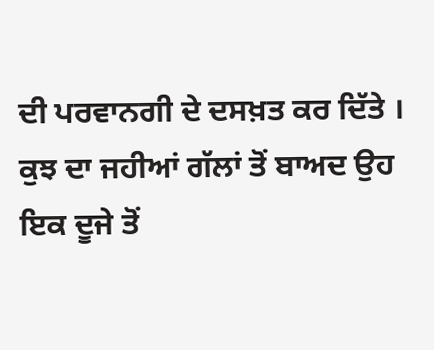ਦੀ ਪਰਵਾਨਗੀ ਦੇ ਦਸਖ਼ਤ ਕਰ ਦਿੱਤੇ । ਕੁਝ ਦਾ ਜਹੀਆਂ ਗੱਲਾਂ ਤੋਂ ਬਾਅਦ ਉਹ ਇਕ ਦੂਜੇ ਤੋਂ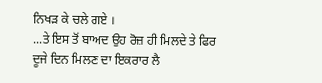ਨਿਖੜ ਕੇ ਚਲੇ ਗਏ ।
...ਤੇ ਇਸ ਤੋਂ ਬਾਅਦ ਉਹ ਰੋਜ਼ ਹੀ ਮਿਲਦੇ ਤੇ ਫਿਰ ਦੂਜੇ ਦਿਨ ਮਿਲਣ ਦਾ ਇਕਰਾਰ ਲੈ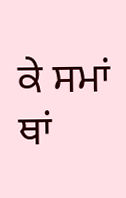ਕੇ ਸਮਾਂ ਥਾਂ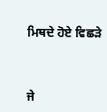ਮਿਥਦੇ ਹੋਏ ਵਿਛੜੇ



ਜੇ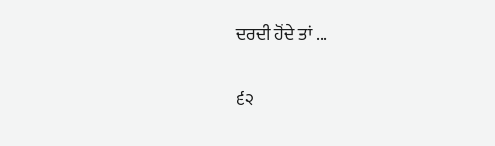ਦਰਦੀ ਹੋਂਦੇ ਤਾਂ ...

੬੨